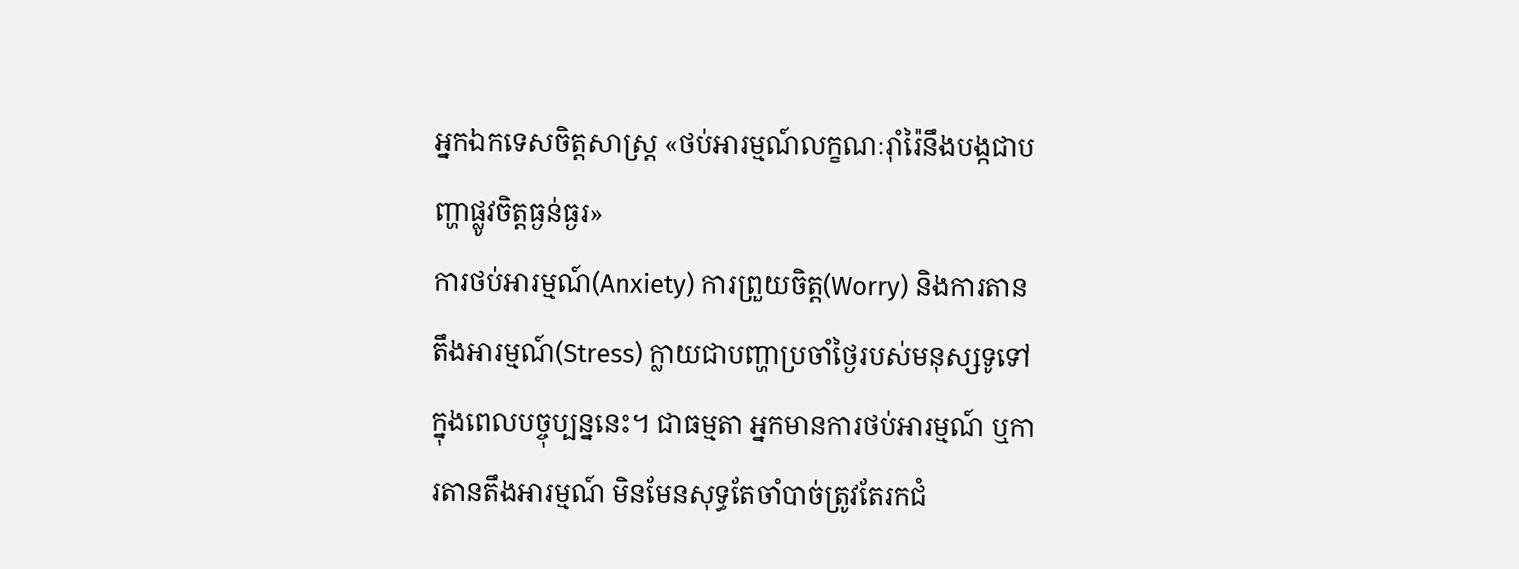អ្នកឯកទេសចិត្តសាស្រ្ត «ថប់អារម្មណ៍លក្ខណៈរ៉ាំរ៉ៃនឹងបង្កជាបញ្ហាផ្លូវចិត្តធ្ងន់ធ្ងរ»
ការថប់អារម្មណ៍(Anxiety) ការព្រួយចិត្ត(Worry) និងការតានតឹងអារម្មណ៍(Stress) ក្លាយជាបញ្ហាប្រចាំថ្ងៃរបស់មនុស្សទូទៅក្នុងពេលបច្ចុប្បន្ននេះ។ ជាធម្មតា អ្នកមានការថប់អារម្មណ៍ ឬការតានតឹងអារម្មណ៍ មិនមែនសុទ្ធតែចាំបាច់ត្រូវតែរកជំ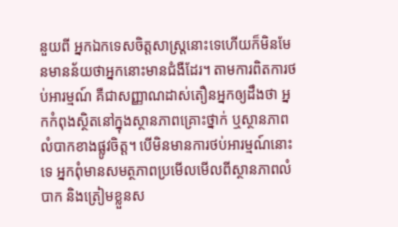នួយពី អ្នកឯកទេសចិត្តសាស្ត្រនោះទេហើយក៏មិនមែនមានន័យថាអ្នកនោះមានជំងឺដែរ។ តាមការពិតការថប់អារម្មណ៍ គឺជាសញ្ញាណដាស់តឿនអ្នកឲ្យដឹងថា អ្នកកំពុងស្ថិតនៅក្នុងស្ថានភាពគ្រោះថ្នាក់ ឬស្ថានភាពលំបាកខាងផ្លូវចិត្ត។ បើមិនមានការថប់អារម្មណ៍នោះទេ អ្នកពុំមានសមត្ថភាពប្រមើលមើលពីស្ថានភាពលំបាក និងត្រៀមខ្លួនស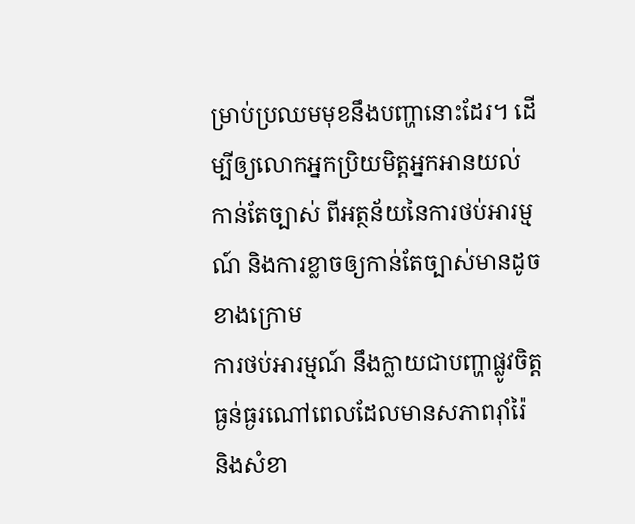ម្រាប់ប្រឈមមុខនឹងបញ្ហានោះដែរ។ ដើម្បីឲ្យលោកអ្នកប្រិយមិត្តអ្នកអានយល់កាន់តែច្បាស់ ពីអត្ថន័យនៃការថប់អារម្មណ៍ និងការខ្លាចឲ្យកាន់តែច្បាស់មានដូចខាងក្រោម
ការថប់អារម្មណ៍ នឹងក្លាយជាបញ្ហាផ្លូវចិត្តធ្ងន់ធ្ងរណៅពេលដែលមានសភាពរ៉ាំរ៉ៃ និងសំខា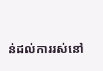ន់ដល់ការរស់នៅ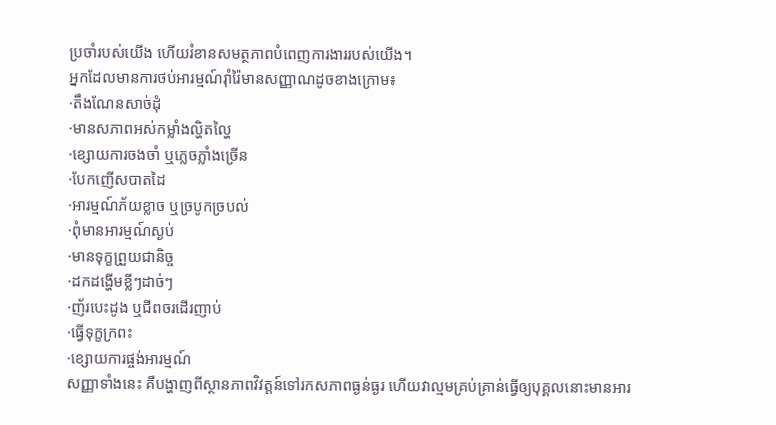ប្រចាំរបស់យើង ហើយរំខានសមត្ថភាពបំពេញការងាររបស់យើង។
អ្នកដែលមានការថប់អារម្មណ៍រ៉ាំរ៉ៃមានសញ្ញាណដូចខាងក្រោម៖
·តឹងណែនសាច់ដុំ
·មានសភាពអស់កម្លាំងល្ហិតល្ហៃ
·ខ្សោយការចងចាំ ឬភ្លេចភ្លាំងច្រើន
·បែកញើសបាតដៃ
·អារម្មណ៍ភ័យខ្លាច ឬច្របូកច្របល់
·ពុំមានអារម្មណ៍ស្ងប់
·មានទុក្ខព្រួយជានិច្ច
·ដកដង្ហើមខ្លីៗដាច់ៗ
·ញ័របេះដូង ឬជីពចរដើរញាប់
·ធ្វើទុក្ខក្រពះ
·ខ្សោយការផ្ចង់អារម្មណ៍
សញ្ញាទាំងនេះ គឺបង្ហាញពីស្ថានភាពវិវត្តន៍ទៅរកសភាពធ្ងន់ធ្ងរ ហើយវាល្មមគ្រប់គ្រាន់ធ្វើឲ្យបុគ្គលនោះមានអារ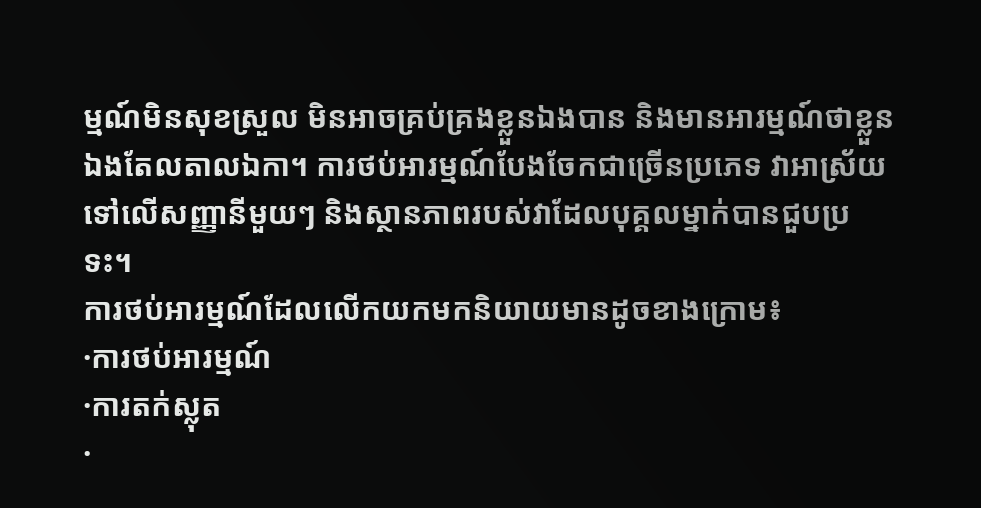ម្មណ៍មិនសុខស្រួល មិនអាចគ្រប់គ្រងខ្លួនឯងបាន និងមានអារម្មណ៍ថាខ្លួនឯងតែលតាលឯកា។ ការថប់អារម្មណ៍បែងចែកជាច្រើនប្រភេទ វាអាស្រ័យទៅលើសញ្ញានីមួយៗ និងស្ថានភាពរបស់វាដែលបុគ្គលម្នាក់បានជួបប្រទះ។
ការថប់អារម្មណ៍ដែលលើកយកមកនិយាយមានដូចខាងក្រោម៖
·ការថប់អារម្មណ៍
·ការតក់ស្លុត
·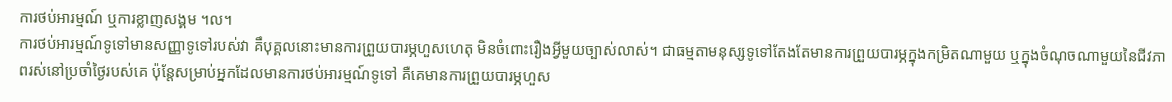ការថប់អារម្មណ៍ ឬការខ្លាញសង្គម ។ល។
ការថប់អារម្មណ៍ទូទៅមានសញ្ញាទូទៅរបស់វា គឹបុគ្គលនោះមានការព្រួយបារម្ភហួសហេតុ មិនចំពោះរឿងអ្វីមួយច្បាស់លាស់។ ជាធម្មតាមនុស្សទូទៅតែងតែមានការព្រួយបារម្ភក្នុងកម្រិតណាមួយ ឬក្នុងចំណុចណាមួយនៃជីវភាពរស់នៅប្រចាំថ្ងៃរបស់គេ ប៉ុន្តែសម្រាប់អ្នកដែលមានការថប់អារម្មណ៍ទូទៅ គឺគេមានការព្រួយបារម្ភហួស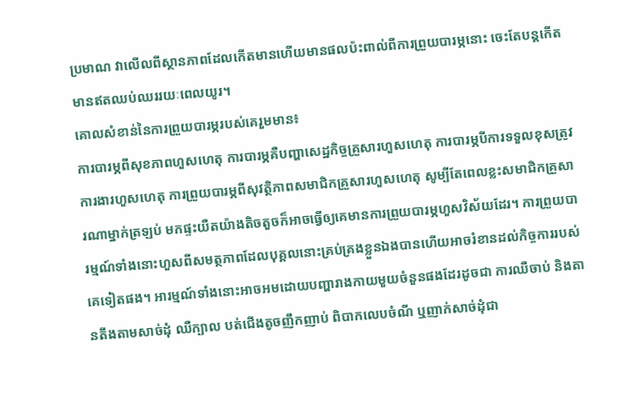ប្រមាណ វាលើលពីស្ថានភាពដែលកើតមានហើយមានផលប៉ះពាល់ពីការព្រួយបារម្ភនោះ ចេះតែបន្តកើតមានឥតឈប់ឈររយៈពេលយូរ។
គោលសំខាន់នៃការព្រួយបារម្ភរបស់គេរួមមាន៖
ការបារម្ភពីសុខភាពហួសហេតុ ការបារម្ភគឺបញ្ហាសេដ្ឋកិច្ចគ្រួសារហួសហេតុ ការបារម្ភបីការទទួលខុសត្រូវការងារហួសហេតុ ការព្រួយបារម្ភពីសុវត្ថិភាពសមាជិកគ្រួសារហួសហេតុ សូម្បីតែពេលខ្លះសមាជិកគ្រួសារណាម្នាក់ត្រឡប់ មកផ្ទះយឺតយ៉ាងតិចតួចក៏អាចធ្វើឲ្យគេមានការព្រួយបារម្ភហួសវិស័យដែរ។ ការព្រួយបារម្មណ៍ទាំងនោះហួសពីសមត្ថភាពដែលបុគ្គលនោះគ្រប់គ្រងខ្លួនឯងបានហើយអាចរំខានដល់កិច្ចការរបស់គេទៀតផង។ អារម្មណ៍ទាំងនោះអាចអមដោយបញ្ហារាងកាយមួយចំនួនផងដែរដូចជា ការឈឺចាប់ និងតានតឹងតាមសាច់ដុំ ឈឺក្បាល បត់ជើងតូចញឹកញាប់ ពិបាកលេបចំណី ឬញាក់សាច់ដុំជា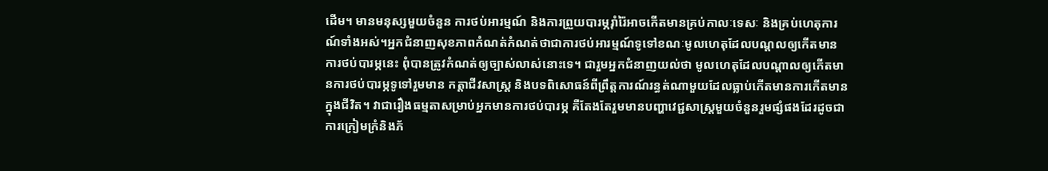ដើម។ មានមនុស្សមួយចំនួន ការថប់អារម្មណ៍ និងការព្រួយបារម្ភរ៉ាំរ៉ៃអាចកើតមានគ្រប់កាលៈទេសៈ និងគ្រប់ហេតុការណ៍ទាំងអស់។អ្នកជំនាញសុខភាពកំណត់កំណត់ថាជាការថប់អារម្មណ៍ទូទៅខណៈមូលហេតុដែលបណ្តលឲ្យកើតមានការថប់បារម្ភនេះ ពុំបានត្រូវកំណត់ឲ្យច្បាស់លាស់នោះទេ។ ជារួមអ្នកជំនាញយល់ថា មូលហេតុដែលបណ្តាលឲ្យកើតមានការថប់បារម្ភទូទៅរួមមាន កត្តាជីវសាស្រ្ត និងបទពិសោធន៍ពីព្រឹត្តការណ៍រន្ធត់ណាមួយដែលធ្លាប់កើតមានការកើតមានក្នុងជីវិត។ វាជារឿងធម្មតាសម្រាប់អ្នកមានការថប់បារម្ភ គឺតែងតែរួមមានបញ្ហាវេជ្ជសាស្រ្តមួយចំនួនរួមផ្សំផងដែរដូចជាការក្រៀមក្រំនិងភ័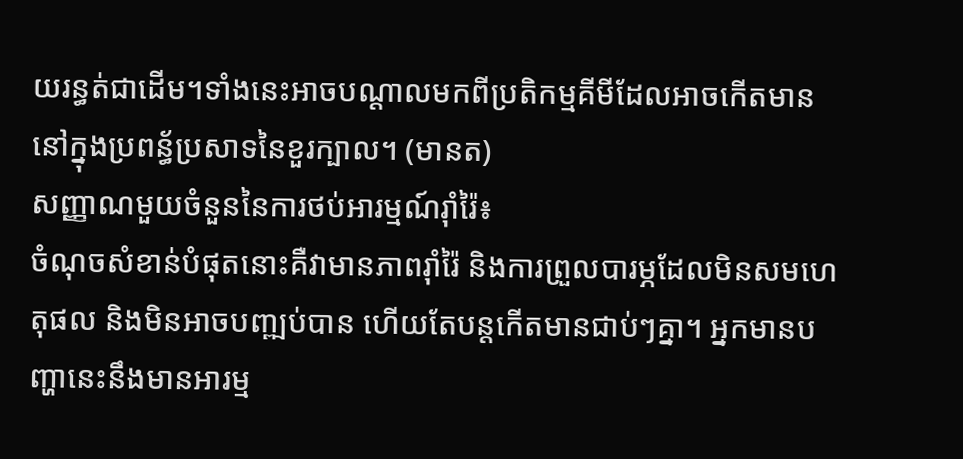យរន្ធត់ជាដើម។ទាំងនេះអាចបណ្តាលមកពីប្រតិកម្មគីមីដែលអាចកើតមាន នៅក្នុងប្រពន្ធ័ប្រសាទនៃខួរក្បាល។ (មានត)
សញ្ញាណមួយចំនួននៃការថប់អារម្មណ៍រ៉ាំរ៉ៃ៖
ចំណុចសំខាន់បំផុតនោះគឺវាមានភាពរ៉ាំរ៉ៃ និងការព្រួលបារម្ភដែលមិនសមហេតុផល និងមិនអាចបញ្ឍប់បាន ហើយតែបន្តកើតមានជាប់ៗគ្នា។ អ្នកមានបញ្ហានេះនឹងមានអារម្ម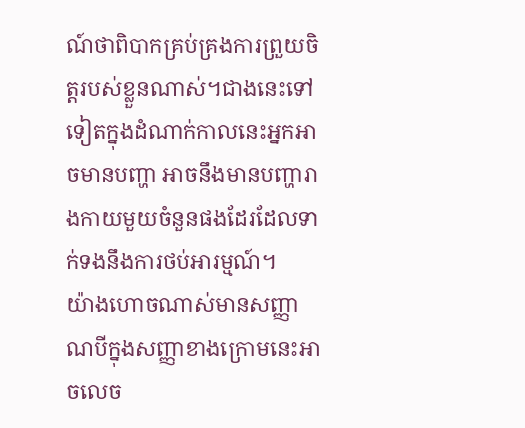ណ៍ថាពិបាកគ្រប់គ្រងការព្រួយចិត្តរបស់ខ្លួនណាស់។ជាងនេះទៅទៀតក្នុងដំណាក់កាលនេះអ្នកអាចមានបញ្ហា អាចនឹងមានបញ្ហារាងកាយមួយចំនួនផងដែរដែលទាក់ទងនឹងការថប់អារម្មណ៍។
យ៉ាងហោចណាស់មានសញ្ញាណបីក្នុងសញ្ញាខាងក្រោមនេះអាចលេច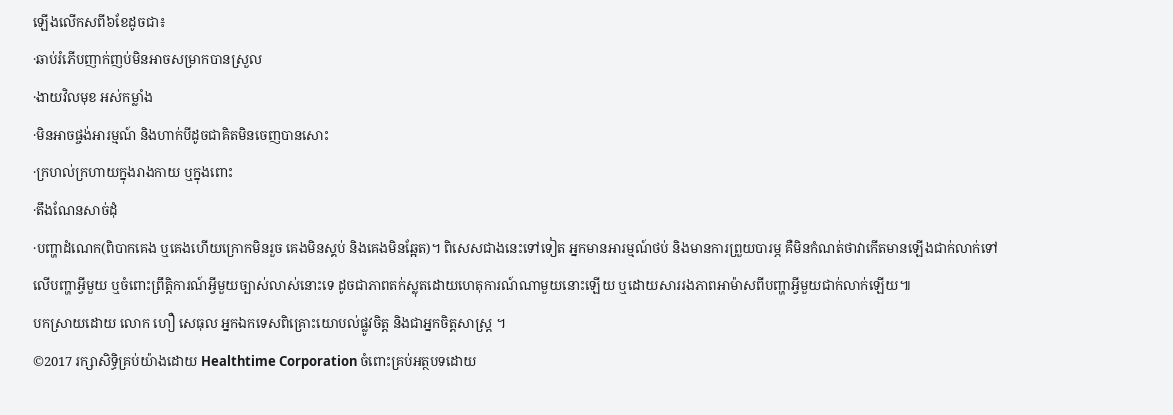ឡើងលើកសពី៦ខែដូចជា៖
·ឆាប់រំភើបញាក់ញប់មិនអាចសម្រាកបានស្រួល
·ងាយវិលមុខ អស់កម្លាំង
·មិនអាចផ្ចង់អារម្មណ៍ និងហាក់បីដូចជាគិតមិនចេញបានសោះ
·ក្រហល់ក្រហាយក្នុងរាងកាយ ឬក្នុងពោះ
·តឹងណែនសាច់ដុំ
·បញ្ហាដំណេក(ពិបាកគេង ឬគេងហើយក្រោកមិនរួច គេងមិនស្គប់ និងគេងមិនឆ្អែត)។ ពិសេសជាងនេះទៅទៀត អ្នកមានអារម្មណ៍ថប់ និងមានការព្រួយបារម្ភ គឺមិនកំណត់ថាវាកើតមានឡើងជាក់លាក់ទៅលើបញ្ហាអ្វីមួយ ឬចំពោះព្រឹត្តិការណ៍អ្វីមួយច្បាស់លាស់នោះទេ ដូចជាភាពតក់ស្លុតដោយហេតុការណ៍ណាមួយនោះឡើយ ឬដោយសាររងភាពអាម៉ាសពីបញ្ហាអ្វីមួយជាក់លាក់ឡើយ៕
បកស្រាយដោយ លោក ហឿ សេធុល អ្នកឯកទេសពិគ្រោះយោបល់ផ្លូវចិត្ត និងជាអ្នកចិត្តសាស្ត្រ ។
©2017 រក្សាសិទ្ធិគ្រប់យ៉ាងដោយ Healthtime Corporation ចំពោះគ្រប់អត្ថបទដោយ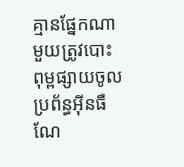គ្មានផ្នែកណាមួយត្រូវបោះពុម្ពផ្សាយចូល ប្រព័ន្ធអ៊ីនធឺណែ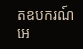តឧបករណ៍អេ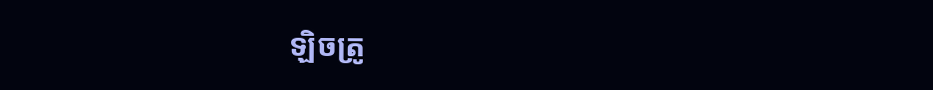ឡិចត្រូ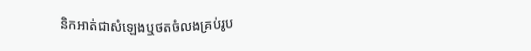និកអាត់ជាសំឡេងឬថតចំលងគ្រប់រូប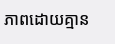ភាពដោយគ្មាន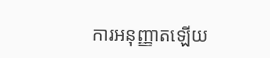ការអនុញ្ញាតឡើយ